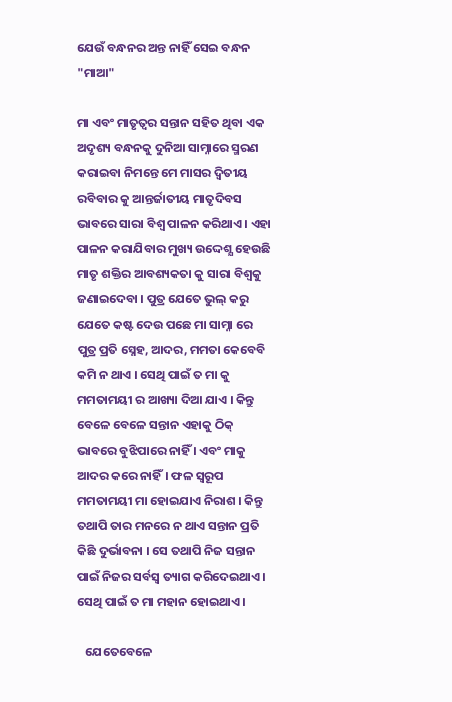ଯେଉଁ ବନ୍ଧନର ଅନ୍ତ ନାହିଁ ସେଇ ବନ୍ଧନ "ମାଆ"

ମା ଏବଂ ମାତୃତ୍ୱର ସନ୍ତାନ ସହିତ ଥିବା ଏକ ଅଦୃଶ୍ୟ ବନ୍ଧନକୁ ଦୁନିଆ ସାମ୍ନାରେ ସ୍ମରଣ କରାଇବା ନିମନ୍ତେ ମେ ମାସର ଦ୍ୱିତୀୟ ରବିବାର କୁ ଆନ୍ତର୍ଜାତୀୟ ମାତୃଦିବସ ଭାବରେ ସାରା ବିଶ୍ଵ ପାଳନ କରିଥାଏ । ଏହା ପାଳନ କରାଯିବାର ମୁଖ୍ୟ ଉଦ୍ଦେଶ୍ଯ ହେଉଛି ମାତୃ ଶକ୍ତିର ଆବଶ୍ୟକତା କୁ ସାରା ବିଶ୍ଵକୁ ଜଣାଇଦେବା । ପୁତ୍ର ଯେତେ ଭୁଲ୍ କରୁ ଯେତେ କଷ୍ଟ ଦେଉ ପଛେ ମା ସାମ୍ନା ରେ ପୁତ୍ର ପ୍ରତି ସ୍ନେହ, ଆଦର, ମମତା କେବେବି କମି ନ ଥାଏ । ସେଥି ପାଇଁ ତ ମା କୁ ମମତାମୟୀ ର ଆଖ୍ୟା ଦିଆ ଯାଏ । କିନ୍ତୁ ବେଳେ ବେଳେ ସନ୍ତାନ ଏହାକୁ ଠିକ୍ ଭାବରେ ବୁଝିପାରେ ନାହିଁ । ଏବଂ ମାକୁ ଆଦର କରେ ନାହିଁ। ଫଳ ସ୍ଵରୂପ ମମତାମୟୀ ମା ହୋଇଯାଏ ନିରାଶ । କିନ୍ତୁ ତଥାପି ତାର ମନରେ ନ ଥାଏ ସନ୍ତାନ ପ୍ରତି କିଛି ଦୁର୍ଭାବନା । ସେ ତଥାପି ନିଜ ସନ୍ତାନ ପାଇଁ ନିଜର ସର୍ବସ୍ଵ ତ୍ୟାଗ କରିଦେଇଥାଏ । ସେଥି ପାଇଁ ତ ମା ମହାନ ହୋଇଥାଏ।

   ଯେତେବେଳେ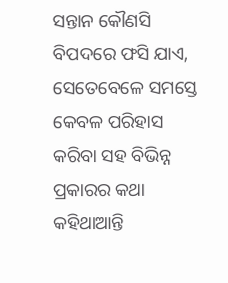ସନ୍ତାନ କୌଣସି ବିପଦରେ ଫସି ଯାଏ, ସେତେବେଳେ ସମସ୍ତେ କେବଳ ପରିହାସ କରିବା ସହ ବିଭିନ୍ନ ପ୍ରକାରର କଥା କହିଥାଆନ୍ତି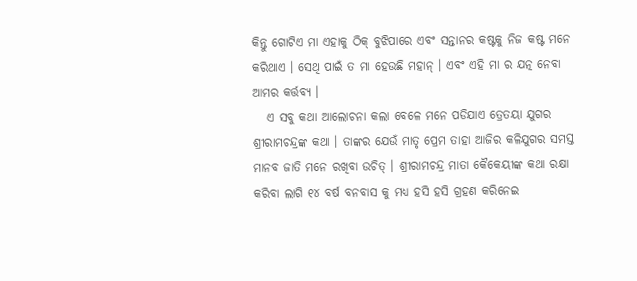କିନ୍ତୁ ଗୋଟିଏ ମା ଏହାକୁ ଠିକ୍ ବୁଝିପାରେ ଏବଂ ସନ୍ତାନର କଷ୍ଟକୁ ନିଜ କଷ୍ଟ ମନେ କରିଥାଏ । ସେଥି ପାଇଁ ତ ମା ହେଉଛି ମହାନ୍ । ଏବଂ ଏହି ମା ର ଯତ୍ନ ନେବା ଆମର କର୍ତ୍ତବ୍ୟ ।
   ଏ ସବୁ କଥା ଆଲୋଚନା କଲା ବେଳେ ମନେ ପଡିଯାଏ ତ୍ରେତୟା ଯୁଗର ଶ୍ରୀରାମଚନ୍ଦ୍ରଙ୍କ କଥା । ତାଙ୍କର ଯେଉଁ ମାତୃ ପ୍ରେମ ତାହା ଆଜିର କଳିଯୁଗର ସମସ୍ତ ମାନବ ଜାତି ମନେ ରଖିବା ଉଚିତ୍ । ଶ୍ରୀରାମଚନ୍ଦ୍ର ମାତା କୈକେୟୀଙ୍କ କଥା ରକ୍ଷା କରିବା ଲାଗି ୧୪ ବର୍ଷ ବନବାସ କୁ ମଧ୍ୟ ହସି ହସି ଗ୍ରହଣ କରିନେଇ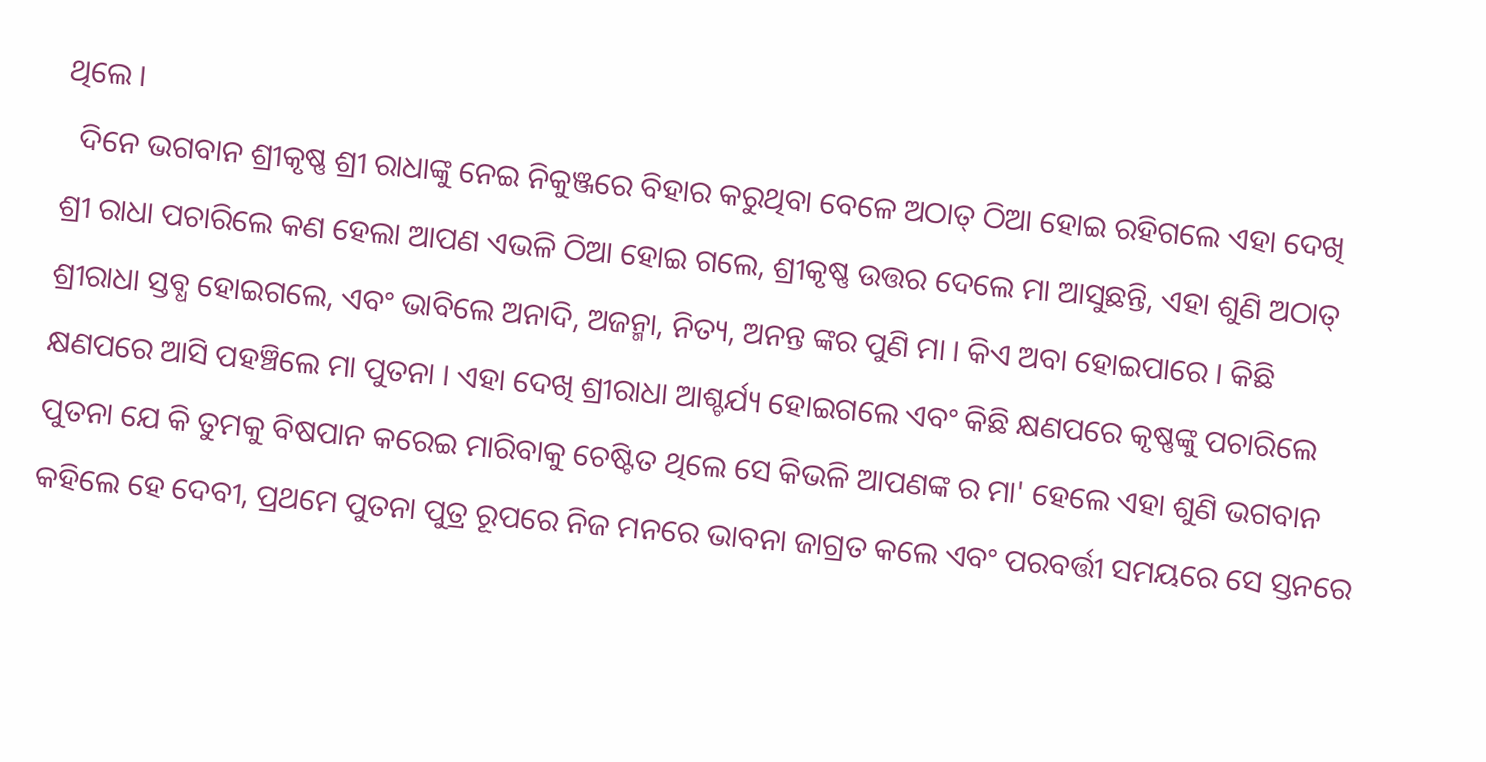ଥିଲେ ।
  ଦିନେ ଭଗବାନ ଶ୍ରୀକୃଷ୍ଣ ଶ୍ରୀ ରାଧାଙ୍କୁ ନେଇ ନିକୁଞ୍ଜରେ ବିହାର କରୁଥିବା ବେଳେ ଅଠାତ୍‌ ଠିଆ ହୋଇ ରହିଗଲେ ଏହା ଦେଖି ଶ୍ରୀ ରାଧା ପଚାରିଲେ କଣ ହେଲା ଆପଣ ଏଭଳି ଠିଆ ହୋଇ ଗଲେ, ଶ୍ରୀକୃଷ୍ଣ ଉତ୍ତର ଦେଲେ ମା ଆସୁଛନ୍ତି, ଏହା ଶୁଣି ଅଠାତ୍ ଶ୍ରୀରାଧା ସ୍ତବ୍ଧ ହୋଇଗଲେ, ଏବଂ ଭାବିଲେ ଅନାଦି, ଅଜନ୍ମା, ନିତ୍ୟ, ଅନନ୍ତ ଙ୍କର ପୁଣି ମା । କିଏ ଅବା ହୋଇପାରେ । କିଛି କ୍ଷଣପରେ ଆସି ପହଞ୍ଚିଲେ ମା ପୁତନା । ଏହା ଦେଖି ଶ୍ରୀରାଧା ଆଶ୍ଚର୍ଯ୍ୟ ହୋଇଗଲେ ଏବଂ କିଛି କ୍ଷଣପରେ କୃଷ୍ଣଙ୍କୁ ପଚାରିଲେ ପୁତନା ଯେ କି ତୁମକୁ ବିଷପାନ କରେଇ ମାରିବାକୁ ଚେଷ୍ଟିତ ଥିଲେ ସେ କିଭଳି ଆପଣଙ୍କ ର ମା' ହେଲେ ଏହା ଶୁଣି ଭଗବାନ କହିଲେ ହେ ଦେବୀ, ପ୍ରଥମେ ପୁତନା ପୁତ୍ର ରୂପରେ ନିଜ ମନରେ ଭାବନା ଜାଗ୍ରତ କଲେ ଏବଂ ପରବର୍ତ୍ତୀ ସମୟରେ ସେ ସ୍ତନରେ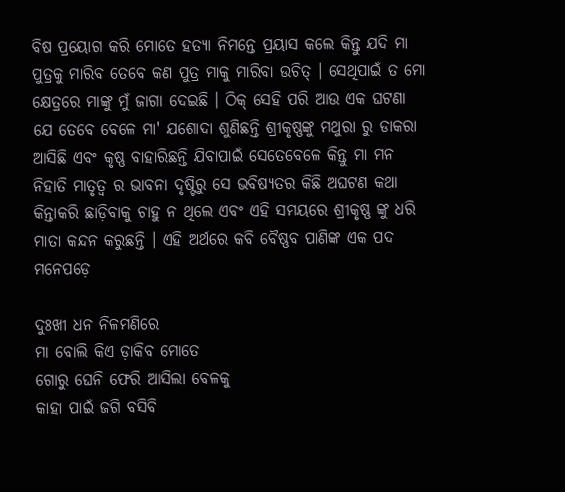ବିଷ ପ୍ରୟୋଗ କରି ମୋତେ ହତ୍ୟା ନିମନ୍ତେ ପ୍ରୟାସ କଲେ କିନ୍ତୁ ଯଦି ମା ପୁତ୍ରକୁ ମାରିବ ତେବେ କଣ ପୁତ୍ର ମାକୁ ମାରିବା ଉଚିତ୍‌ । ସେଥିପାଇଁ ତ ମୋ କ୍ଷେତ୍ରରେ ମାଙ୍କୁ ମୁଁ ଜାଗା ଦେଇଛି । ଠିକ୍ ସେହି ପରି ଆଉ ଏକ ଘଟଣା ଯେ ତେବେ ବେଳେ ମା' ଯଶୋଦା ଶୁଣିଛନ୍ତି ଶ୍ରୀକୃଷ୍ଣଙ୍କୁ ମଥୁରା ରୁ ଡାକରା ଆସିଛି ଏବଂ କୃଷ୍ଣ ବାହାରିଛନ୍ତି ଯିବାପାଇଁ ସେତେବେଳେ କିନ୍ତୁ ମା ମନ ନିହାତି ମାତୃତ୍ଵ ର ଭାବନା ଦୃଷ୍ଟିରୁ ସେ ଭବିଷ୍ୟତର କିଛି ଅଘଟଣ କଥା କିନ୍ତାକରି ଛାଡ଼ିବାକୁ ଚାହୁ ନ ଥିଲେ ଏବଂ ଏହି ସମୟରେ ଶ୍ରୀକୃଷ୍ଣ ଙ୍କୁ ଧରି ମାତା କନ୍ଦନ କରୁଛନ୍ତି । ଏହି ଅର୍ଥରେ କବି ବୈଷ୍ଣବ ପାଣିଙ୍କ ଏକ ପଦ ମନେପଡ଼େ

ଦୁଃଖୀ ଧନ ନିଳମଣିରେ
ମା ବୋଲି କିଏ ଡ଼ାକିବ ମୋତେ
ଗୋରୁ ଘେନି ଫେରି ଆସିଲା ବେଳକୁ
କାହା ପାଇଁ ଜଗି ବସିବି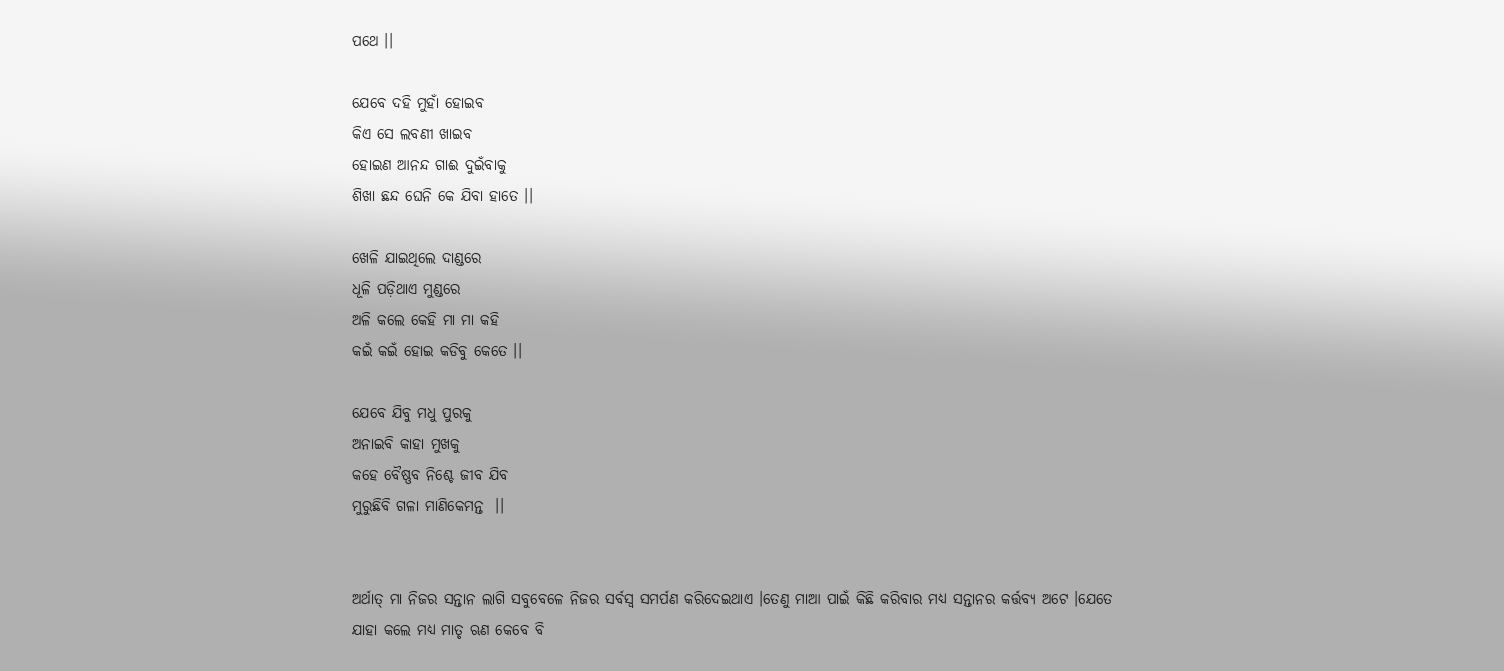ପଥେ ।।

ଯେବେ ଦହି ମୁହାଁ ହୋଇବ
କିଏ ସେ ଲବଣୀ ଖାଇବ
ହୋଇଣ ଆନନ୍ଦ ଗାଈ ଦୁଇଁବାକୁ
ଶିଖା ଛନ୍ଦ ଘେନି କେ ଯିବା ହାତେ ।।

ଖେଳି ଯାଇଥିଲେ ଦାଣ୍ଡରେ
ଧୂଳି ପଡ଼ିଥାଏ ମୁଣ୍ଡରେ
ଅଳି କଲେ କେହି ମା ମା କହି
କଇଁ କଇଁ ହୋଇ କଡିବୁ କେତେ ।।

ଯେବେ ଯିବୁ ମଧୁ ପୁରକୁ
ଅନାଇବି କାହା ମୁଖକୁ
କହେ ବୈଷ୍ଣବ ନିଶ୍ଚେ ଜୀବ ଯିବ
ମୁରୁଛିବି ଗଳା ମାଣିକେମନ୍ତ  ।।


ଅର୍ଥାତ୍ ମା ନିଜର ସନ୍ତାନ ଲାଗି ସବୁବେଳେ ନିଜର ସର୍ବସ୍ବ ସମର୍ପଣ କରିଦେଇଥାଏ ।ତେଣୁ ମାଆ ପାଇଁ କିଛି କରିବାର ମଧ୍ୟ ସନ୍ତାନର କର୍ତ୍ତବ୍ୟ ଅଟେ ।ଯେତେ ଯାହା କଲେ ମଧ୍ୟ ମାତୃ ଋଣ କେବେ ବି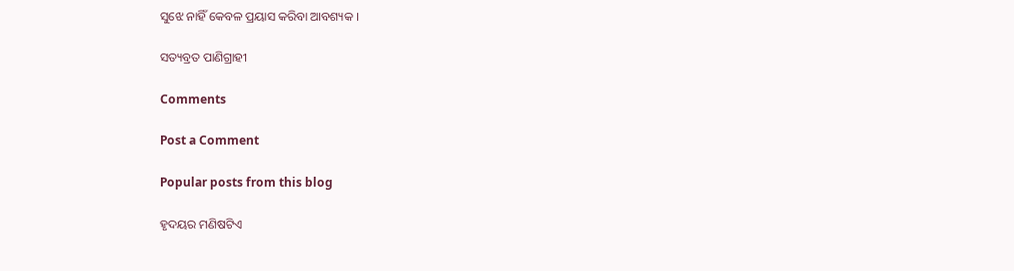ସୁଝେ ନାହିଁ କେବଳ ପ୍ରୟାସ କରିବା ଆବଶ୍ୟକ ।

ସତ୍ୟବ୍ରତ ପାଣିଗ୍ରାହୀ

Comments

Post a Comment

Popular posts from this blog

ହୃଦୟର ମଣିଷଟିଏ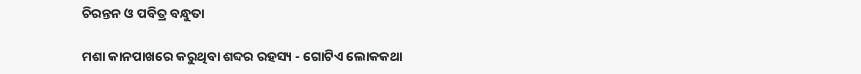ଚିରନ୍ତନ ଓ ପବିତ୍ର ବନ୍ଧୁତା

ମଶା କାନପାଖରେ କରୁଥିବା ଶବ୍ଦର ରହସ୍ୟ - ଗୋଟିଏ ଲୋକକଥା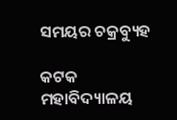ସମୟର ଚକ୍ରବ୍ୟୁହ

କଟକ ମହାବିଦ୍ୟାଳୟ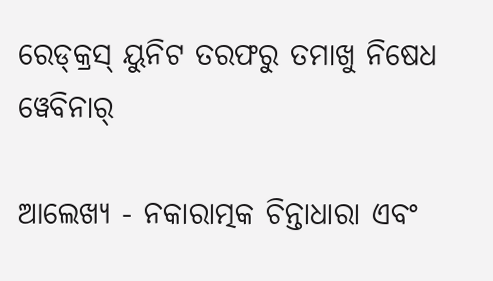ରେଡ୍‌କ୍ରସ୍ ୟୁନିଟ ତରଫରୁ ତମାଖୁ ନିଷେଧ ୱେବିନାର୍

ଆଲେଖ୍ୟ - ନକାରାତ୍ମକ ଚିନ୍ତାଧାରା ଏବଂ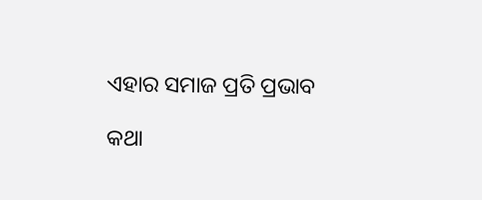ଏହାର ସମାଜ ପ୍ରତି ପ୍ରଭାବ

କଥା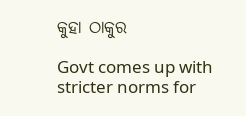କୁହା ଠାକୁର

Govt comes up with stricter norms for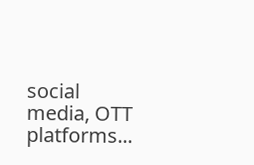social media, OTT platforms...